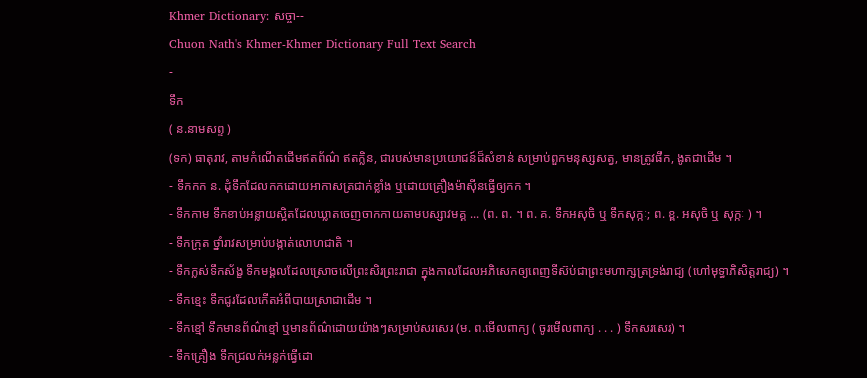Khmer Dictionary: សច្ចា--
Chuon Nath's Khmer-Khmer Dictionary Full Text Search
-
ទឹក
( ន.នាមសព្ទ )
(ទក) ធាតុរាវ, តាមកំណើតដើមឥតព័ណ៌ ឥតក្លិន, ជារបស់មានប្រយោជន៍ដ៏សំខាន់ សម្រាប់ពួកមនុស្សសត្វ, មានត្រូវផឹក, ងូតជាដើម ។
- ទឹកកក ន. ដុំទឹកដែលកកដោយអាកាសត្រជាក់ខ្លាំង ឬដោយគ្រឿងម៉ាស៊ីនធ្វើឲ្យកក ។
- ទឹកកាម ទឹកខាប់អន្លាយស្អិតដែលឃ្លាតចេញចាកកាយតាមបស្សាវមគ្គ ... (ព. ព. ។ ព. គ. ទឹកអសុចិ ឬ ទឹកសុក្កៈ; ព. ខ្ព. អសុចិ ឬ សុក្កៈ ) ។
- ទឹកក្រុត ថ្នាំរាវសម្រាប់បង្កាត់លោហជាតិ ។
- ទឹកក្លស់ទឹកស័ង្ខ ទឹកមង្គលដែលស្រោចលើព្រះសិរព្រះរាជា ក្នុងកាលដែលអភិសេកឲ្យពេញទីស៊ប់ជាព្រះមហាក្សត្រទ្រង់រាជ្យ (ហៅមុទ្ធាភិសិត្តរាជ្យ) ។
- ទឹកខ្មេះ ទឹកជូរដែលកើតអំពីបាយស្រាជាដើម ។
- ទឹកខ្មៅ ទឹកមានព័ណ៌ខ្មៅ ឬមានព័ណ៌ដោយយ៉ាងៗសម្រាប់សរសេរ (ម. ព.មើលពាក្យ ( ចូរមើលពាក្យ . . . ) ទឹកសរសេរ) ។
- ទឹកគ្រឿង ទឹកជ្រលក់អន្លក់ធ្វើដោ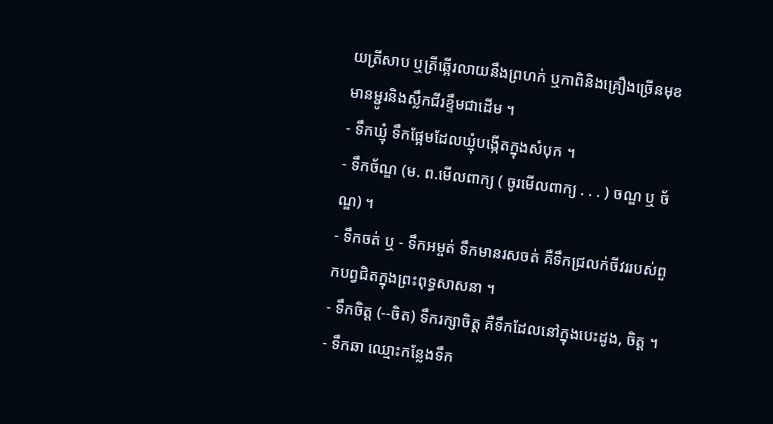យត្រីសាប ឬត្រីឆ្អើរលាយនឹងព្រហក់ ឬកាពិនិងគ្រឿងច្រើនមុខមានម្ជូរនិងស្លឹកជីរខ្ទឹមជាដើម ។
- ទឹកឃ្មុំ ទឹកផ្អែមដែលឃ្មុំបង្កើតក្នុងសំបុក ។
- ទឹកច័ណ្ឌ (ម. ព.មើលពាក្យ ( ចូរមើលពាក្យ . . . ) ចណ្ឌ ឬ ច័ណ្ឌ) ។
- ទឹកចត់ ឬ - ទឹកអម្ចត់ ទឹកមានរសចត់ គឺទឹកជ្រលក់ចីវររបស់ពួកបព្វជិតក្នុងព្រះពុទ្ធសាសនា ។
- ទឹកចិត្ត (--ចិត) ទឹករក្សាចិត្ត គឺទឹកដែលនៅក្នុងបេះដូង, ចិត្ត ។
- ទឹកឆា ឈ្មោះកន្លែងទឹក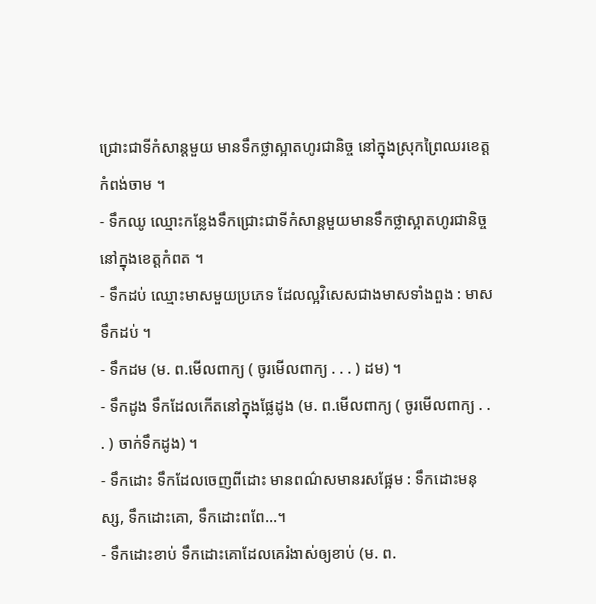ជ្រោះជាទីកំសាន្តមួយ មានទឹកថ្លាស្អាតហូរជានិច្ច នៅក្នុងស្រុកព្រៃឈរខេត្តកំពង់ចាម ។
- ទឹកឈូ ឈ្មោះកន្លែងទឹកជ្រោះជាទីកំសាន្តមួយមានទឹកថ្លាស្អាតហូរជានិច្ចនៅក្នុងខេត្តកំពត ។
- ទឹកដប់ ឈ្មោះមាសមួយប្រភេទ ដែលល្អវិសេសជាងមាសទាំងពួង : មាសទឹកដប់ ។
- ទឹកដម (ម. ព.មើលពាក្យ ( ចូរមើលពាក្យ . . . ) ដម) ។
- ទឹកដូង ទឹកដែលកើតនៅក្នុងផ្លែដូង (ម. ព.មើលពាក្យ ( ចូរមើលពាក្យ . . . ) ចាក់ទឹកដូង) ។
- ទឹកដោះ ទឹកដែលចេញពីដោះ មានពណ៌សមានរសផ្អែម : ទឹកដោះមនុស្ស, ទឹកដោះគោ, ទឹកដោះពពែ...។
- ទឹកដោះខាប់ ទឹកដោះគោដែលគេរំងាស់ឲ្យខាប់ (ម. ព.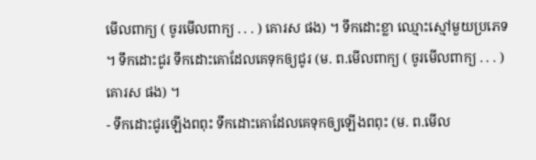មើលពាក្យ ( ចូរមើលពាក្យ . . . ) គោរស ផង) ។ ទឹកដោះខ្លា ឈ្មោះស្មៅមួយប្រភេទ ។ ទឹកដោះជូរ ទឹកដោះគោដែលគេទុកឲ្យជូរ (ម. ព.មើលពាក្យ ( ចូរមើលពាក្យ . . . ) គោរស ផង) ។
- ទឹកដោះជូរឡើងពពុះ ទឹកដោះគោដែលគេទុកឲ្យឡើងពពុះ (ម. ព.មើល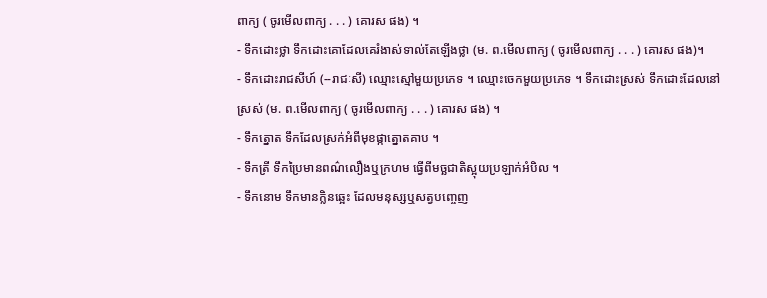ពាក្យ ( ចូរមើលពាក្យ . . . ) គោរស ផង) ។
- ទឹកដោះថ្លា ទឹកដោះគោដែលគេរំងាស់ទាល់តែឡើងថ្លា (ម. ព.មើលពាក្យ ( ចូរមើលពាក្យ . . . ) គោរស ផង)។
- ទឹកដោះរាជសីហ៍ (--រាជៈសី) ឈ្មោះស្មៅមួយប្រភេទ ។ ឈ្មោះចេកមួយប្រភេទ ។ ទឹកដោះស្រស់ ទឹកដោះដែលនៅស្រស់ (ម. ព.មើលពាក្យ ( ចូរមើលពាក្យ . . . ) គោរស ផង) ។
- ទឹកត្នោត ទឹកដែលស្រក់អំពីមុខផ្កាត្នោតគាប ។
- ទឹកត្រី ទឹកប្រៃមានពណ៌លឿងឬក្រហម ធ្វើពីមច្ឆជាតិស្អុយប្រឡាក់អំបិល ។
- ទឹកនោម ទឹកមានក្លិនឆ្អេះ ដែលមនុស្សឬសត្វបញ្ចេញ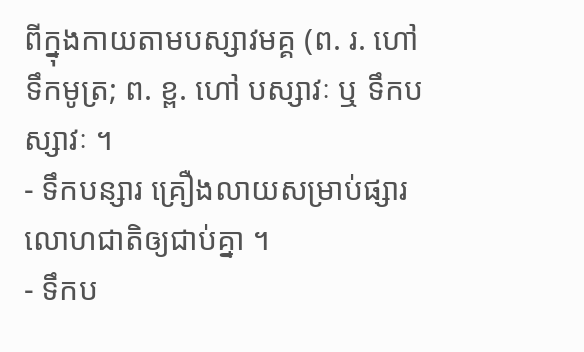ពីក្នុងកាយតាមបស្សាវមគ្គ (ព. រ. ហៅទឹកមូត្រ; ព. ខ្ព. ហៅ បស្សាវៈ ឬ ទឹកបស្សាវៈ ។
- ទឹកបន្សារ គ្រឿងលាយសម្រាប់ផ្សារលោហជាតិឲ្យជាប់គ្នា ។
- ទឹកប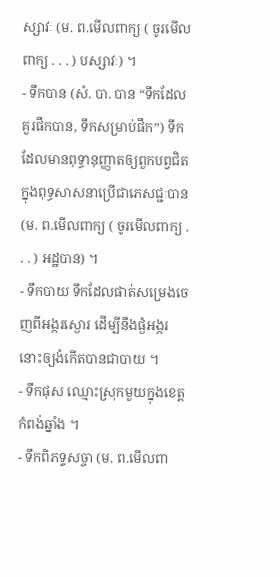ស្សាវៈ (ម. ព.មើលពាក្យ ( ចូរមើលពាក្យ . . . ) បស្សាវៈ) ។
- ទឹកបាន (សំ. បា. បាន “ទឹកដែលគួរផឹកបាន, ទឹកសម្រាប់ផឹក”) ទឹកដែលមានពុទ្ធានុញ្ញាតឲ្យពួកបព្វជិតក្នុងពុទ្ធសាសនាប្រើជាភេសជ្ជៈបាន (ម. ព.មើលពាក្យ ( ចូរមើលពាក្យ . . . ) អដ្ឋបាន) ។
- ទឹកបាយ ទឹកដែលផាត់សម្រេងចេញពីអង្ករស្ងោរ ដើម្បីនឹងផ្ងំអង្ករនោះឲ្យងំកើតបានជាបាយ ។
- ទឹកផុស ឈ្មោះស្រុកមួយក្នុងខេត្តកំពង់ឆ្នាំង ។
- ទឹកពិភទ្ទសច្ចា (ម. ព.មើលពា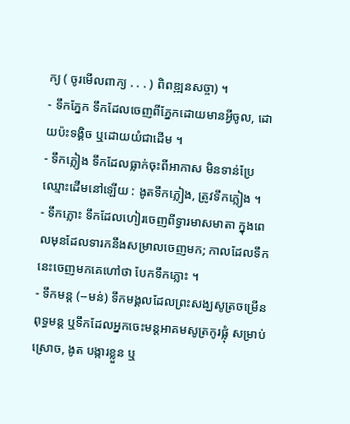ក្យ ( ចូរមើលពាក្យ . . . ) ពិពឌ្ឍនសច្ចា) ។
- ទឹកភ្នែក ទឹកដែលចេញពីភ្នែកដោយមានអ្វីចូល, ដោយប៉ះទង្គិច ឬដោយយំជាដើម ។
- ទឹកភ្លៀង ទឹកដែលធ្លាក់ចុះពីអាកាស មិនទាន់ប្រែឈ្មោះដើមនៅឡើយ : ងូតទឹកភ្លៀង, ត្រូវទឹកភ្លៀង ។
- ទឹកភ្លោះ ទឹកដែលហៀរចេញពីទ្វារមាសមាតា ក្នុងពេលមុនដែលទារកនឹងសម្រាលចេញមក; កាលដែលទឹកនេះចេញមកគេហៅថា បែកទឹកភ្លោះ ។
- ទឹកមន្ត (--មន់) ទឹកមង្គលដែលព្រះសង្ឃសូត្រចម្រើនពុទ្ធមន្ត ឬទឹកដែលអ្នកចេះមន្តអាគមសូត្រកូរផ្លុំ សម្រាប់ស្រោច, ងូត បង្ការខ្លួន ឬ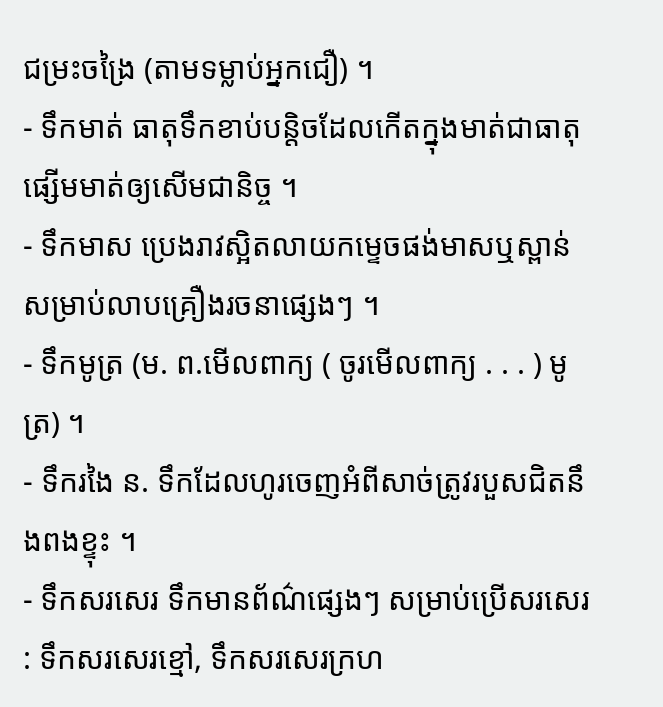ជម្រះចង្រៃ (តាមទម្លាប់អ្នកជឿ) ។
- ទឹកមាត់ ធាតុទឹកខាប់បន្តិចដែលកើតក្នុងមាត់ជាធាតុផ្សើមមាត់ឲ្យសើមជានិច្ច ។
- ទឹកមាស ប្រេងរាវស្អិតលាយកម្ទេចផង់មាសឬស្ពាន់ សម្រាប់លាបគ្រឿងរចនាផ្សេងៗ ។
- ទឹកមូត្រ (ម. ព.មើលពាក្យ ( ចូរមើលពាក្យ . . . ) មូត្រ) ។
- ទឹករងៃ ន. ទឹកដែលហូរចេញអំពីសាច់ត្រូវរបួសជិតនឹងពងខ្ទុះ ។
- ទឹកសរសេរ ទឹកមានព័ណ៌ផ្សេងៗ សម្រាប់ប្រើសរសេរ : ទឹកសរសេរខ្មៅ, ទឹកសរសេរក្រហ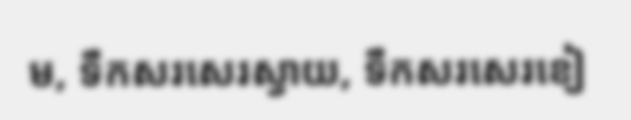ម, ទឹកសរសេរស្វាយ, ទឹកសរសេរខៀ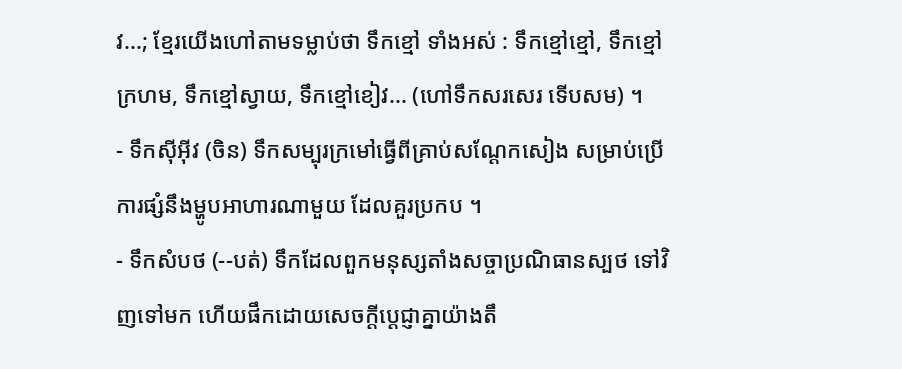វ...; ខ្មែរយើងហៅតាមទម្លាប់ថា ទឹកខ្មៅ ទាំងអស់ : ទឹកខ្មៅខ្មៅ, ទឹកខ្មៅក្រហម, ទឹកខ្មៅស្វាយ, ទឹកខ្មៅខៀវ... (ហៅទឹកសរសេរ ទើបសម) ។
- ទឹកស៊ីអ៊ីវ (ចិន) ទឹកសម្បុរក្រមៅធ្វើពីគ្រាប់សណ្ដែកសៀង សម្រាប់ប្រើការផ្សំនឹងម្ហូបអាហារណាមួយ ដែលគួរប្រកប ។
- ទឹកសំបថ (--បត់) ទឹកដែលពួកមនុស្សតាំងសច្ចាប្រណិធានស្បថ ទៅវិញទៅមក ហើយផឹកដោយសេចក្ដីប្ដេជ្ញាគ្នាយ៉ាងតឹ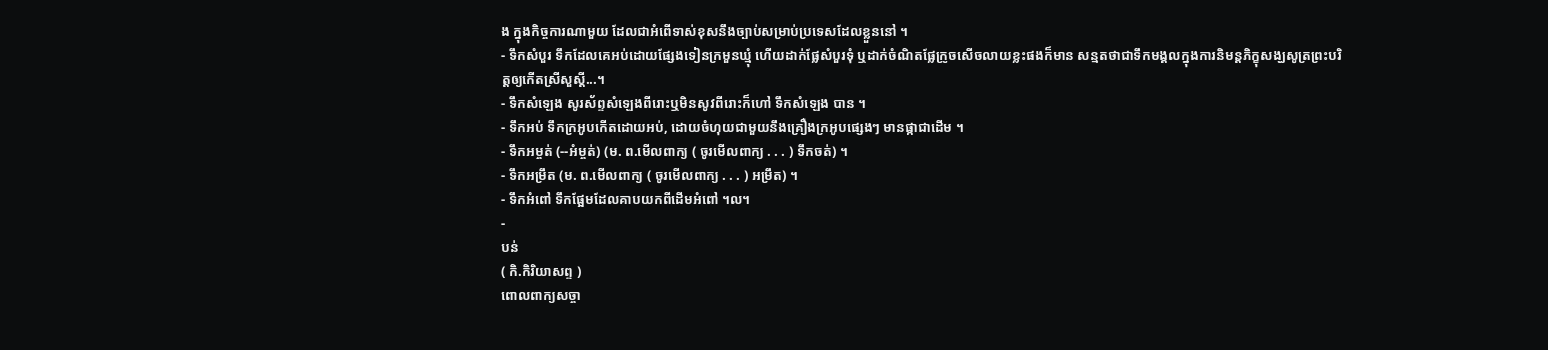ង ក្នុងកិច្ចការណាមួយ ដែលជាអំពើទាស់ខុសនឹងច្បាប់សម្រាប់ប្រទេសដែលខ្លួននៅ ។
- ទឹកសំបួរ ទឹកដែលគេអប់ដោយផ្សែងទៀនក្រមួនឃ្មុំ ហើយដាក់ផ្លែសំបួរទុំ ឬដាក់ចំណិតផ្លែក្រូចសើចលាយខ្លះផងក៏មាន សន្មតថាជាទឹកមង្គលក្នុងការនិមន្តភិក្ខុសង្ឃសូត្រព្រះបរិត្តឲ្យកើតស្រីសួស្ដី...។
- ទឹកសំឡេង សូរស័ព្ទសំឡេងពីរោះឬមិនសូវពីរោះក៏ហៅ ទឹកសំឡេង បាន ។
- ទឹកអប់ ទឹកក្រអូបកើតដោយអប់, ដោយចំហុយជាមួយនឹងគ្រឿងក្រអូបផ្សេងៗ មានផ្កាជាដើម ។
- ទឹកអម្ចត់ (--អំម្ចត់) (ម. ព.មើលពាក្យ ( ចូរមើលពាក្យ . . . ) ទឹកចត់) ។
- ទឹកអម្រឹត (ម. ព.មើលពាក្យ ( ចូរមើលពាក្យ . . . ) អម្រឹត) ។
- ទឹកអំពៅ ទឹកផ្អែមដែលគាបយកពីដើមអំពៅ ។ល។
-
បន់
( កិ.កិរិយាសព្ទ )
ពោលពាក្យសច្ចា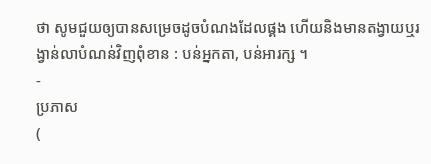ថា សូមជួយឲ្យបានសម្រេចដូចបំណងដែលផ្គង ហើយនិងមានតង្វាយឬរង្វាន់លាបំណន់វិញពុំខាន : បន់អ្នកតា, បន់អារក្ស ។
-
ប្រភាស
(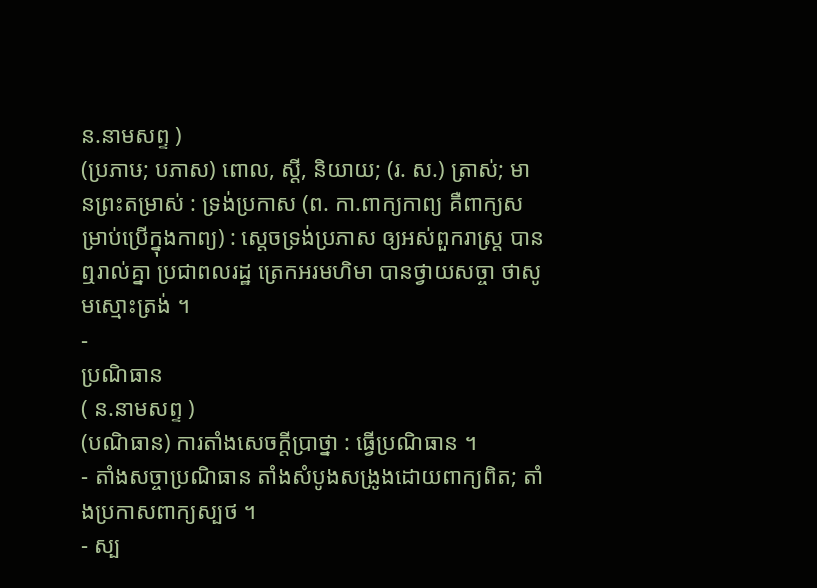ន.នាមសព្ទ )
(ប្រភាឞ; បភាស) ពោល, ស្ដី, និយាយ; (រ. ស.) ត្រាស់; មានព្រះតម្រាស់ : ទ្រង់ប្រកាស (ព. កា.ពាក្យកាព្យ គឺពាក្យសម្រាប់ប្រើក្នុងកាព្យ) : ស្ដេចទ្រង់ប្រភាស ឲ្យអស់ពួករាស្ត្រ បានឮរាល់គ្នា ប្រជាពលរដ្ឋ ត្រេកអរមហិមា បានថ្វាយសច្ចា ថាសូមស្មោះត្រង់ ។
-
ប្រណិធាន
( ន.នាមសព្ទ )
(បណិធាន) ការតាំងសេចក្ដីប្រាថ្នា : ធ្វើប្រណិធាន ។
- តាំងសច្ចាប្រណិធាន តាំងសំបូងសង្រូងដោយពាក្យពិត; តាំងប្រកាសពាក្យស្បថ ។
- ស្ប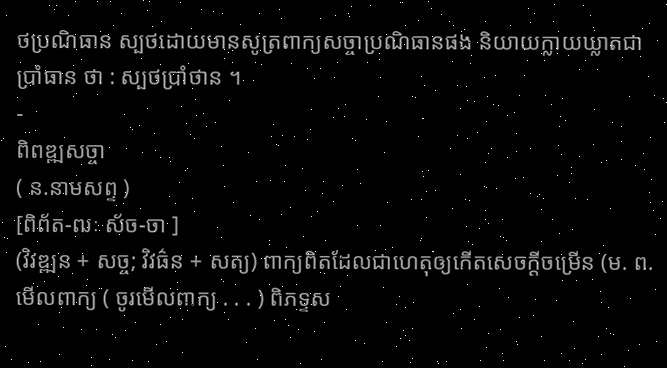ថប្រណិធាន ស្បថដោយមានសូត្រពាក្យសច្ចាប្រណិធានផង និយាយក្លាយឃ្លាតជា ប្រាំធាន ថា : ស្បថប្រាំថាន ។
-
ពិពឌ្ឍសច្ចា
( ន.នាមសព្ទ )
[ពិព័ត-ឍៈ ស័ច-ចា ]
(វិវឌ្ឍន + សច្ច; វិវធ៌ន + សត្យ) ពាក្យពិតដែលជាហេតុឲ្យកើតសេចក្ដីចម្រើន (ម. ព.មើលពាក្យ ( ចូរមើលពាក្យ . . . ) ពិភទ្ទស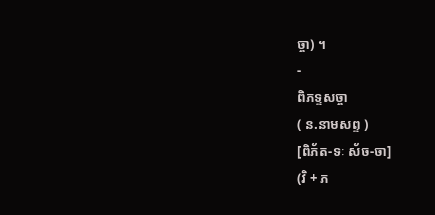ច្ចា) ។
-
ពិភទ្ទសច្ចា
( ន.នាមសព្ទ )
[ពិភ័ត-ទៈ ស័ច-ចា]
(វិ + ភ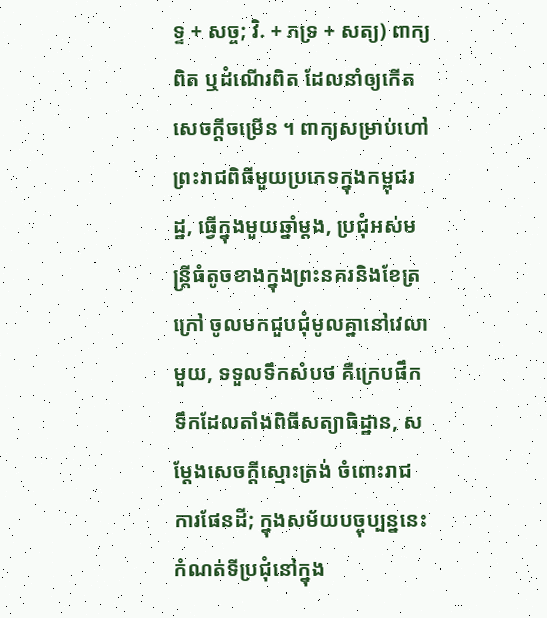ទ្ទ + សច្ច; វិ. + ភទ្រ + សត្យ) ពាក្យពិត ឬដំណើរពិត ដែលនាំឲ្យកើតសេចក្ដីចម្រើន ។ ពាក្យសម្រាប់ហៅព្រះរាជពិធីមួយប្រភេទក្នុងកម្ពុជរដ្ឋ, ធ្វើក្នុងមួយឆ្នាំម្ដង, ប្រជុំអស់មន្ត្រីធំតូចខាងក្នុងព្រះនគរនិងខែត្រក្រៅ ចូលមកជួបជុំមូលគ្នានៅវេលាមួយ, ទទួលទឹកសំបថ គឺក្រេបផឹកទឹកដែលតាំងពិធីសត្យាធិដ្ឋាន, សម្ដែងសេចក្ដីស្មោះត្រង់ ចំពោះរាជការផែនដី; ក្នុងសម័យបច្ចុប្បន្ននេះ កំណត់ទីប្រជុំនៅក្នុង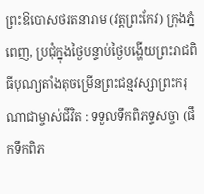ព្រះឱបោសថរតនារាម (វត្តព្រះកែវ) ក្រុងភ្នំពេញ, ប្រជុំក្នុងថ្ងៃបន្ទាប់ថ្ងៃបង្ហើយព្រះរាជពិធីបុណ្យតាំងតុចម្រើនព្រះជន្មវស្សាព្រះករុណាជាម្ចាស់ជីវិត : ទទួលទឹកពិភទ្ទសច្ចា (ផឹកទឹកពិភ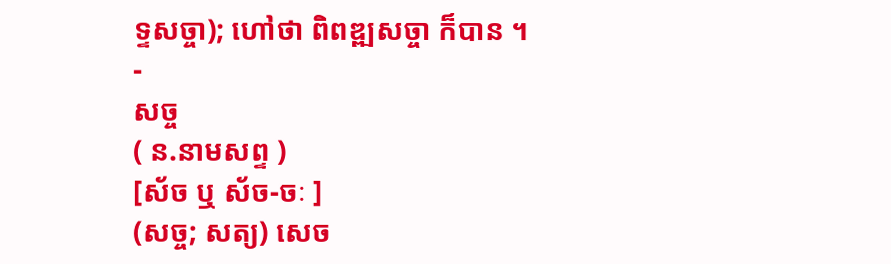ទ្ទសច្ចា); ហៅថា ពិពឌ្ឍសច្ចា ក៏បាន ។
-
សច្ច
( ន.នាមសព្ទ )
[ស័ច ឬ ស័ច-ចៈ ]
(សច្ច; សត្យ) សេច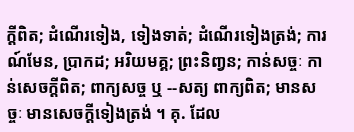ក្ដីពិត; ដំណើរទៀង, ទៀងទាត់; ដំណើរទៀងត្រង់; ការណ៍មែន, ប្រាកដ; អរិយមគ្គ; ព្រះនិពា្វន; កាន់សច្ចៈ កាន់សេចក្ដីពិត; ពាក្យសច្ច ឬ --សត្យ ពាក្យពិត; មានសច្ចៈ មានសេចក្ដីទៀងត្រង់ ។ គុ. ដែល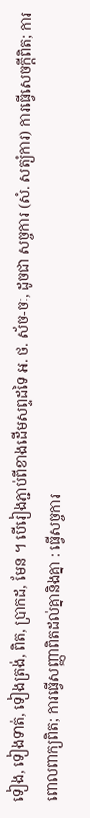ទៀង, ទៀងទាត់, ទៀងត្រង់, ពិត, ប្រាកដ, មែន ។ បើរៀងភ្ជាប់ពីខាងដើមសព្ទដទៃ អ. ថ. ស័ច-ចៈ, ដូចជា សច្ចការ (សំ. សត្យំការ) ការធ្វើសេចក្ដីពិត; ការពោលពាក្យពិត; ការធ្វើសញ្ញាពិតដល់គ្នានិងគ្នា : ធ្វើសច្ចការ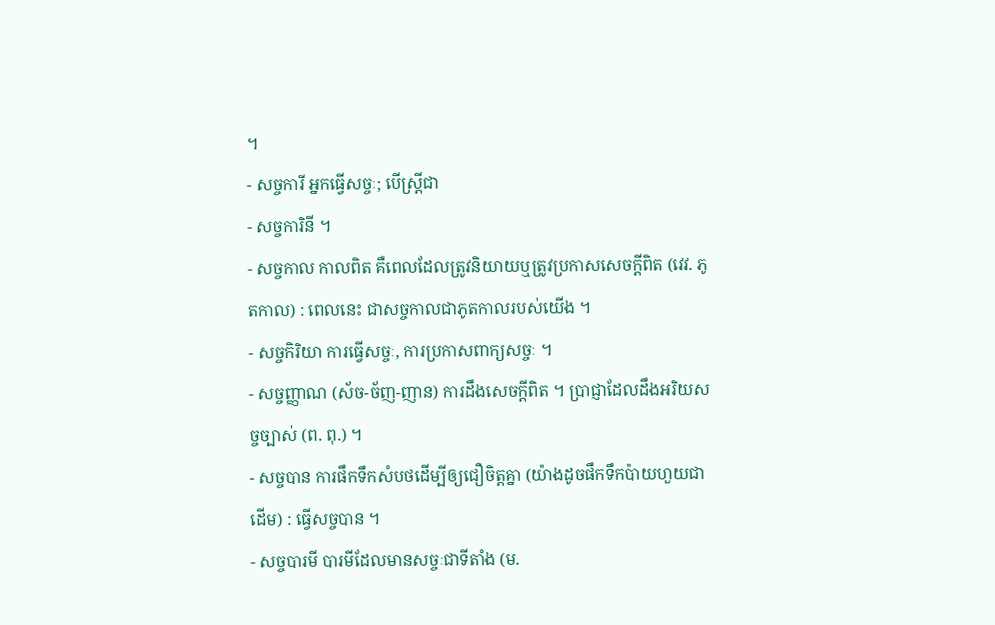។
- សច្ចការី អ្នកធ្វើសច្ចៈ; បើស្ត្រីជា
- សច្ចការិនី ។
- សច្ចកាល កាលពិត គឺពេលដែលត្រូវនិយាយឬត្រូវប្រកាសសេចក្ដីពិត (វេវ. ភូតកាល) : ពេលនេះ ជាសច្ចកាលជាភូតកាលរបស់យើង ។
- សច្ចកិរិយា ការធ្វើសច្ចៈ, ការប្រកាសពាក្យសច្ចៈ ។
- សច្ចញ្ញាណ (ស័ច-ច័ញ-ញាន) ការដឹងសេចក្ដីពិត ។ ប្រាជ្ញាដែលដឹងអរិយសច្ចច្បាស់ (ព. ពុ.) ។
- សច្ចបាន ការផឹកទឹកសំបថដើម្បីឲ្យជឿចិត្តគ្នា (យ៉ាងដូចផឹកទឹកប៉ាយហួយជាដើម) : ធ្វើសច្ចបាន ។
- សច្ចបារមី បារមីដែលមានសច្ចៈជាទីតាំង (ម.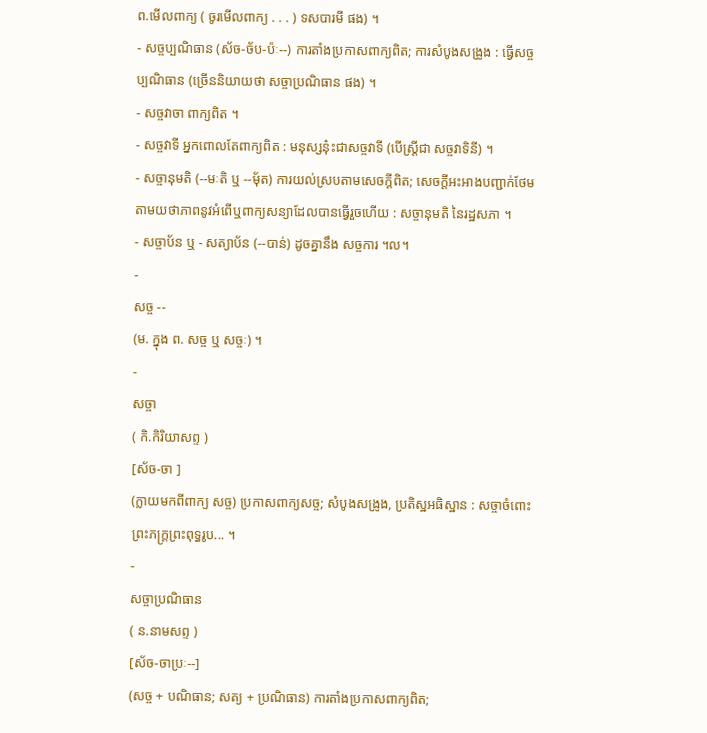ព.មើលពាក្យ ( ចូរមើលពាក្យ . . . ) ទសបារមី ផង) ។
- សច្ចប្បណិធាន (ស័ច-ច័ប-ប៉ៈ--) ការតាំងប្រកាសពាក្យពិត; ការសំបូងសង្រូង : ធ្វើសច្ចប្បណិធាន (ច្រើននិយាយថា សច្ចាប្រណិធាន ផង) ។
- សច្ចវាចា ពាក្យពិត ។
- សច្ចវាទី អ្នកពោលតែពាក្យពិត : មនុស្សនុ៎ះជាសច្ចវាទី (បើស្ត្រីជា សច្ចវាទិនី) ។
- សច្ចានុមតិ (--មៈតិ ឬ --មុ័ត) ការយល់ស្របតាមសេចក្ដីពិត; សេចក្ដីអះអាងបញ្ជាក់ថែមតាមយថាភាពនូវអំពើឬពាក្យសន្យាដែលបានធ្វើរួចហើយ : សច្ចានុមតិ នៃរដ្ឋសភា ។
- សច្ចាប័ន ឬ - សត្យាប័ន (--បាន់) ដូចគ្នានឹង សច្ចការ ។ល។
-
សច្ច --
(ម. ក្នុង ព. សច្ច ឬ សច្ចៈ) ។
-
សច្ចា
( កិ.កិរិយាសព្ទ )
[ស័ច-ចា ]
(ក្លាយមកពីពាក្យ សច្ច) ប្រកាសពាក្យសច្ច; សំបូងសង្រូង, ប្រតិស្ឋអធិស្ឋាន : សច្ចាចំពោះព្រះភក្រ្តព្រះពុទ្ធរូប... ។
-
សច្ចាប្រណិធាន
( ន.នាមសព្ទ )
[ស័ច-ចាប្រៈ--]
(សច្ច + បណិធាន; សត្យ + ប្រណិធាន) ការតាំងប្រកាសពាក្យពិត;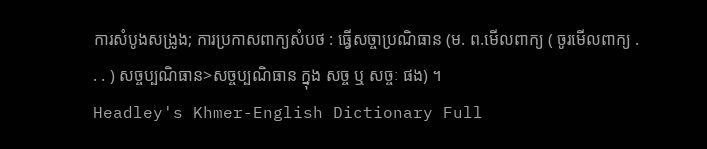ការសំបូងសង្រូង; ការប្រកាសពាក្យសំបថ : ធ្វើសច្ចាប្រណិធាន (ម. ព.មើលពាក្យ ( ចូរមើលពាក្យ . . . ) សច្ចប្បណិធាន>សច្ចប្បណិធាន ក្នុង សច្ច ឬ សច្ចៈ ផង) ។
Headley's Khmer-English Dictionary Full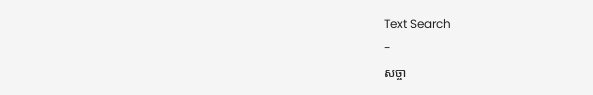Text Search
-
សច្ចា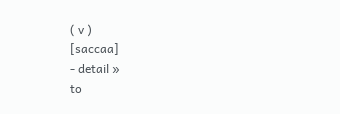( v )
[saccaa]
- detail »
to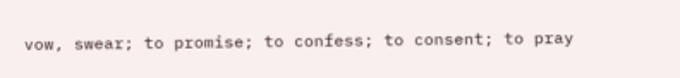vow, swear; to promise; to confess; to consent; to pray